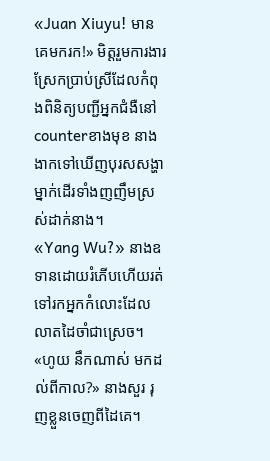«Juan Xiuyu! មានគេមករក!» មិត្តរួមការងារស្រែកប្រាប់ស្រីដែលកំពុងពិនិត្យបញ្ជីអ្នកជំងឺនៅcounterខាងមុខ នាងងាកទៅឃើញបុរសសង្ហាម្នាក់ដើរទាំងញញឹមស្រស់ដាក់នាង។
«Yang Wu?» នាងឧទានដោយរំភើបហើយរត់ទៅរកអ្នកកំលោះដែលលាតដៃចាំជាស្រេច។
«ហូយ នឹកណាស់ មកដល់ពីកាល?» នាងសួរ រុញខ្លួនចេញពីដៃគេ។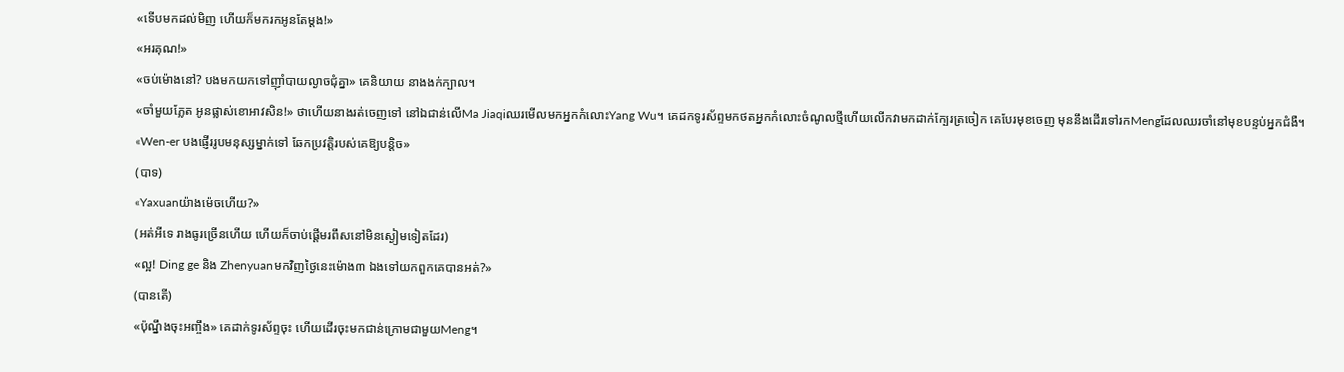«ទើបមកដល់មិញ ហើយក៏មករកអូនតែម្ដង!»
«អរគុណ!»
«ចប់ម៉ោងនៅ? បងមកយកទៅញ៉ាំបាយល្ងាចជុំគ្នា» គេនិយាយ នាងងក់ក្បាល។
«ចាំមួយភ្លែត អូនផ្លាស់ខោអាវសិន!» ថាហើយនាងរត់ចេញទៅ នៅឯជាន់លើMa Jiaqiឈរមើលមកអ្នកកំលោះYang Wu។ គេដកទូរស័ព្ទមកថតអ្នកកំលោះចំណូលថ្មីហើយលើកវាមកដាក់ក្បែរត្រចៀក គេបែរមុខចេញ មុននឹងដើរទៅរកMengដែលឈរចាំនៅមុខបន្ទប់អ្នកជំងឺ។
«Wen-er បងផ្ញើររូបមនុស្សម្នាក់ទៅ ឆែកប្រវត្តិរបស់គេឱ្យបន្តិច»
(បាទ)
«Yaxuanយ៉ាងម៉េចហើយ?»
(អត់អីទេ រាងធូរច្រើនហើយ ហើយក៏ចាប់ផ្ដើមរពឹសនៅមិនស្ងៀមទៀតដែរ)
«ល្អ! Ding ge និង Zhenyuanមកវិញថ្ងៃនេះម៉ោង៣ ឯងទៅយកពួកគេបានអត់?»
(បានតើ)
«ប៉ុណ្នឹងចុះអញ្ចឹង» គេដាក់ទូរស័ព្ទចុះ ហើយដើរចុះមកជាន់ក្រោមជាមួយMeng។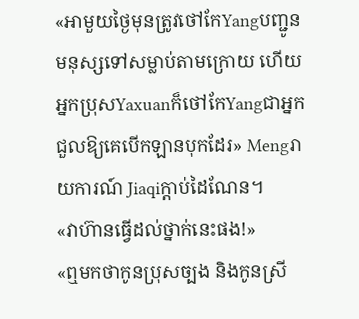«អាមួយថ្ងៃមុនត្រូវថៅកែYangបញ្ជូនមនុស្សទៅសម្លាប់តាមក្រោយ ហើយអ្នកប្រុសYaxuanក៏ថៅកែYangជាអ្នកជួលឱ្យគេបើកឡានបុកដែរ» Mengរាយការណ៍ Jiaqiក្ដាប់ដៃណែន។
«វាហ៊ានធ្វើដល់ថ្នាក់នេះផង!»
«ឮមកថាកូនប្រុសច្បង និងកូនស្រី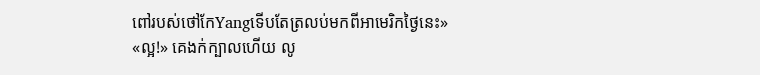ពៅរបស់ថៅកែYangទើបតែត្រលប់មកពីអាមេរិកថ្ងៃនេះ»
«ល្អ!» គេងក់ក្បាលហើយ លូ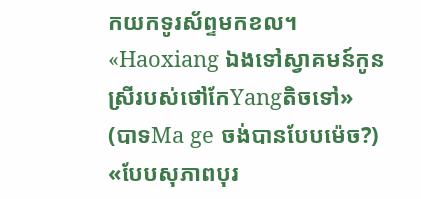កយកទូរស័ព្ទមកខល។
«Haoxiang ឯងទៅស្វាគមន៍កូនស្រីរបស់ថៅកែYangតិចទៅ»
(បាទMa ge ចង់បានបែបម៉េច?)
«បែបសុភាពបុរ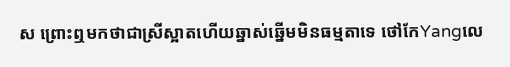ស ព្រោះឮមកថាជាស្រីស្អាតហើយឆ្នាស់ឆ្នើមមិនធម្មតាទេ ថៅកែYangលេ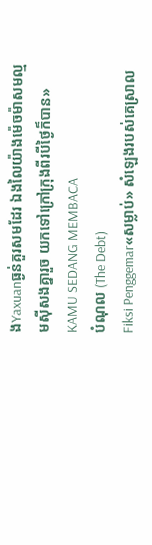ងYaxuanធ្ងន់គួរសមដែរ ឯងលៃយ៉ាងម៉េចម៉ាសមល្មមស៊ីសងគ្នារួច យកទៅក្រៅក្រុងពីរបីថ្ងៃក៏បាន»
KAMU SEDANG MEMBACA
បំណុល (The Debt)
Fiksi Penggemar«សម្លាប់» សំឡេងរបស់គេស្រាល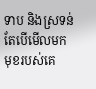ទាប និងស្រទន់ តែបើមើលមកមុខរបស់គេ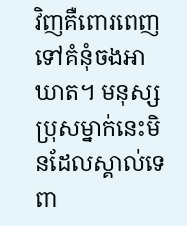វិញគឺពោរពេញទៅគំនុំចងអាឃាត។ មនុស្សប្រុសម្នាក់នេះមិនដែលស្គាល់ទេពា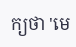ក្យថា 'មេ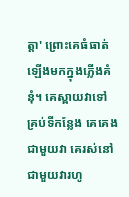ត្តា' ព្រោះគេធំធាត់ឡើងមកក្នុងភ្លើងគំនុំ។ គេស្ពាយវាទៅគ្រប់ទីកន្លែង គេគេងជាមួយវា គេរស់នៅជាមួយវារហូ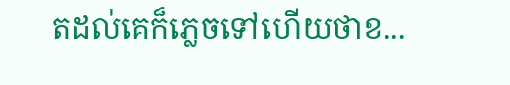តដល់គេក៏ភ្លេចទៅហើយថាខ...